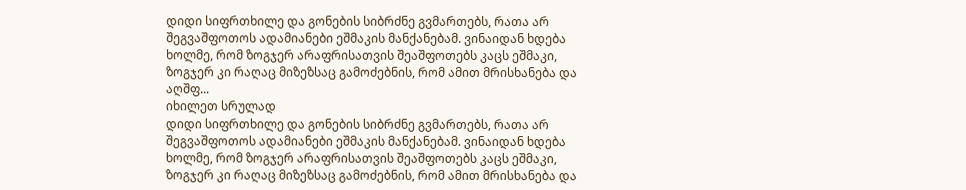დიდი სიფრთხილე და გონების სიბრძნე გვმართებს, რათა არ შეგვაშფოთოს ადამიანები ეშმაკის მანქანებამ. ვინაიდან ხდება ხოლმე, რომ ზოგჯერ არაფრისათვის შეაშფოთებს კაცს ეშმაკი, ზოგჯერ კი რაღაც მიზეზსაც გამოძებნის, რომ ამით მრისხანება და აღშფ...
იხილეთ სრულად
დიდი სიფრთხილე და გონების სიბრძნე გვმართებს, რათა არ შეგვაშფოთოს ადამიანები ეშმაკის მანქანებამ. ვინაიდან ხდება ხოლმე, რომ ზოგჯერ არაფრისათვის შეაშფოთებს კაცს ეშმაკი, ზოგჯერ კი რაღაც მიზეზსაც გამოძებნის, რომ ამით მრისხანება და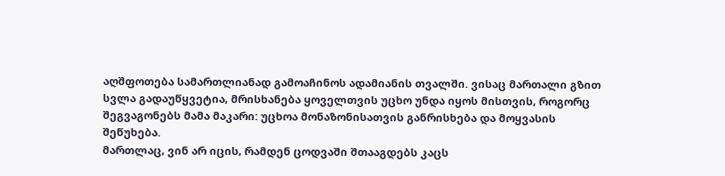აღშფოთება სამართლიანად გამოაჩინოს ადამიანის თვალში. ვისაც მართალი გზით სვლა გადაუწყვეტია, მრისხანება ყოველთვის უცხო უნდა იყოს მისთვის, როგორც შეგვაგონებს მამა მაკარი: უცხოა მონაზონისათვის განრისხება და მოყვასის შეწუხება.
მართლაც, ვინ არ იცის, რამდენ ცოდვაში შთააგდებს კაცს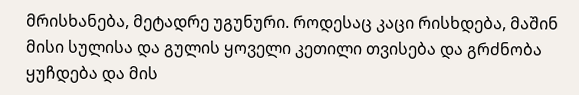მრისხანება, მეტადრე უგუნური. როდესაც კაცი რისხდება, მაშინ მისი სულისა და გულის ყოველი კეთილი თვისება და გრძნობა ყუჩდება და მის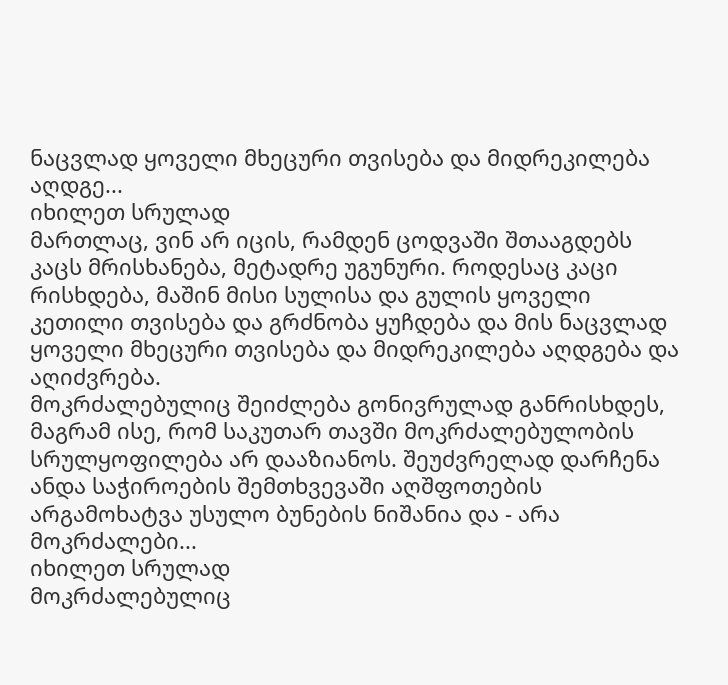ნაცვლად ყოველი მხეცური თვისება და მიდრეკილება აღდგე...
იხილეთ სრულად
მართლაც, ვინ არ იცის, რამდენ ცოდვაში შთააგდებს კაცს მრისხანება, მეტადრე უგუნური. როდესაც კაცი რისხდება, მაშინ მისი სულისა და გულის ყოველი კეთილი თვისება და გრძნობა ყუჩდება და მის ნაცვლად ყოველი მხეცური თვისება და მიდრეკილება აღდგება და აღიძვრება.
მოკრძალებულიც შეიძლება გონივრულად განრისხდეს, მაგრამ ისე, რომ საკუთარ თავში მოკრძალებულობის სრულყოფილება არ დააზიანოს. შეუძვრელად დარჩენა ანდა საჭიროების შემთხვევაში აღშფოთების არგამოხატვა უსულო ბუნების ნიშანია და - არა მოკრძალები...
იხილეთ სრულად
მოკრძალებულიც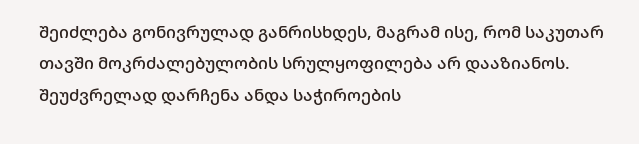შეიძლება გონივრულად განრისხდეს, მაგრამ ისე, რომ საკუთარ თავში მოკრძალებულობის სრულყოფილება არ დააზიანოს. შეუძვრელად დარჩენა ანდა საჭიროების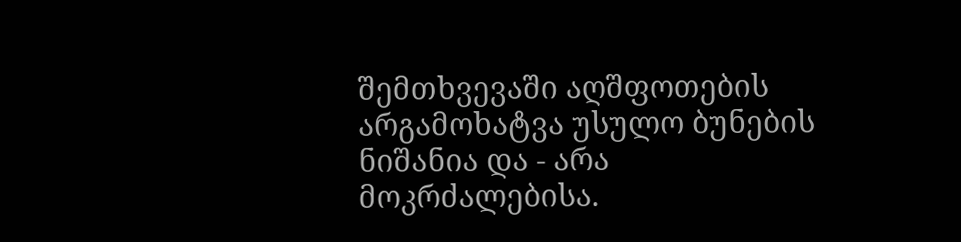შემთხვევაში აღშფოთების არგამოხატვა უსულო ბუნების ნიშანია და - არა მოკრძალებისა.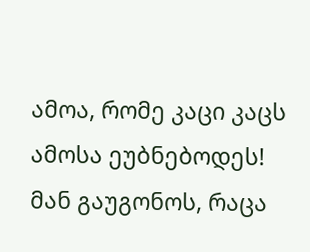ამოა, რომე კაცი კაცს ამოსა ეუბნებოდეს!
მან გაუგონოს, რაცა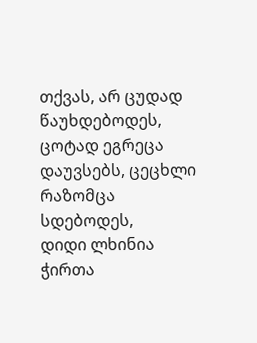თქვას, არ ცუდად წაუხდებოდეს,
ცოტად ეგრეცა დაუვსებს, ცეცხლი რაზომცა სდებოდეს,
დიდი ლხინია ჭირთა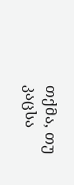თქმა, თუ კაცსა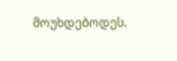მოუხდებოდეს.